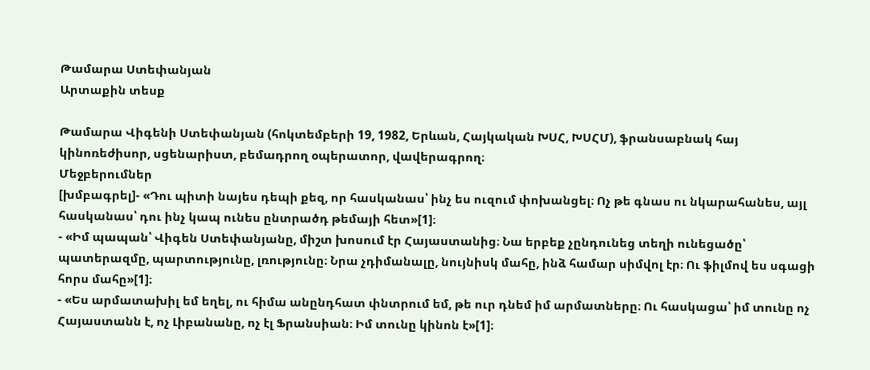Թամարա Ստեփանյան
Արտաքին տեսք

Թամարա Վիգենի Ստեփանյան (հոկտեմբերի 19, 1982, Երևան, Հայկական ԽՍՀ, ԽՍՀՄ), ֆրանսաբնակ հայ կինոռեժիսոր, սցենարիստ, բեմադրող օպերատոր, վավերագրող։
Մեջբերումներ
[խմբագրել]- «Դու պիտի նայես դեպի քեզ, որ հասկանաս՝ ինչ ես ուզում փոխանցել։ Ոչ թե գնաս ու նկարահանես, այլ հասկանաս՝ դու ինչ կապ ունես ընտրածդ թեմայի հետ»[1]։
- «Իմ պապան՝ Վիգեն Ստեփանյանը, միշտ խոսում էր Հայաստանից։ Նա երբեք չընդունեց տեղի ունեցածը՝ պատերազմը, պարտությունը, լռությունը։ Նրա չդիմանալը, նույնիսկ մահը, ինձ համար սիմվոլ էր։ Ու ֆիլմով ես սգացի հորս մահը»[1]։
- «Ես արմատախիլ եմ եղել, ու հիմա անընդհատ փնտրում եմ, թե ուր դնեմ իմ արմատները։ Ու հասկացա՝ իմ տունը ոչ Հայաստանն է, ոչ Լիբանանը, ոչ էլ Ֆրանսիան։ Իմ տունը կինոն է»[1]։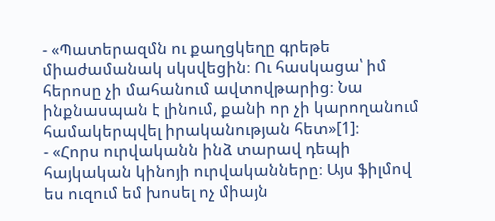- «Պատերազմն ու քաղցկեղը գրեթե միաժամանակ սկսվեցին։ Ու հասկացա՝ իմ հերոսը չի մահանում ավտովթարից։ Նա ինքնասպան է լինում, քանի որ չի կարողանում համակերպվել իրականության հետ»[1]։
- «Հորս ուրվականն ինձ տարավ դեպի հայկական կինոյի ուրվականները։ Այս ֆիլմով ես ուզում եմ խոսել ոչ միայն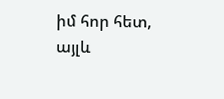իմ հոր հետ, այլև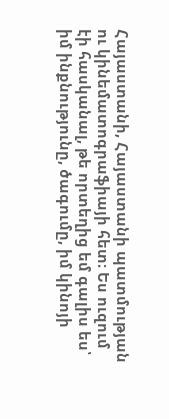Հայաստանի, Հայաստանի պատմության ու կինեմատոգրաֆիայի հետ։ Ես ուզում էի հասկանալ, թե որտեղից եմ գալիս ես՝ իմ ինքնությունը, ծագումը, իմ կինոյի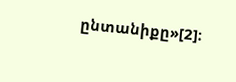ընտանիքը»[2]։